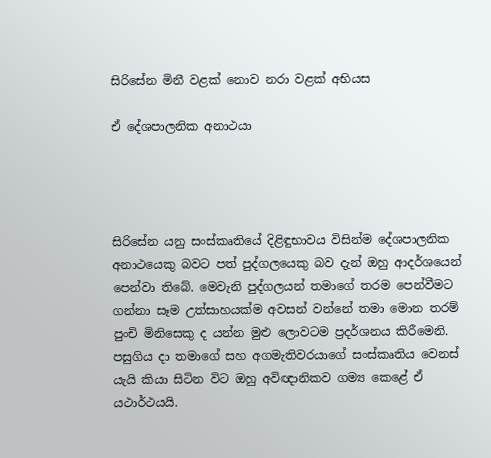සිරිසේන මිනී වළක් නොව නරා වළක් අභියස

ඒ දේශපාලනික අනාථයා




සිරිසේන යනු සංස්කෘතියේ දිළිඳුභාවය විසින්ම දේශපාලනික අනාථයෙකු බවට පත් පුද්ගලයෙකු බව දැන් ඔහු ආදර්ශයෙන් පෙන්වා තිබේ. මෙවැනි පුද්ගලයන් තමාගේ තරම පෙන්වීමට ගන්නා සෑම උත්සාහයක්ම අවසන් වන්නේ තමා මොන තරම් පුංචි මිනිසෙකු ද යන්න මුළු ලොවටම ප්‍රදර්ශනය කිරීමෙනි. පසුගිය දා තමාගේ සහ අගමැතිවරයාගේ සංස්කෘතිය වෙනස් යැයි කියා සිටින විට ඔහු අවිඥානිකව ගම්‍ය කෙළේ ඒ යථාර්ථයයි.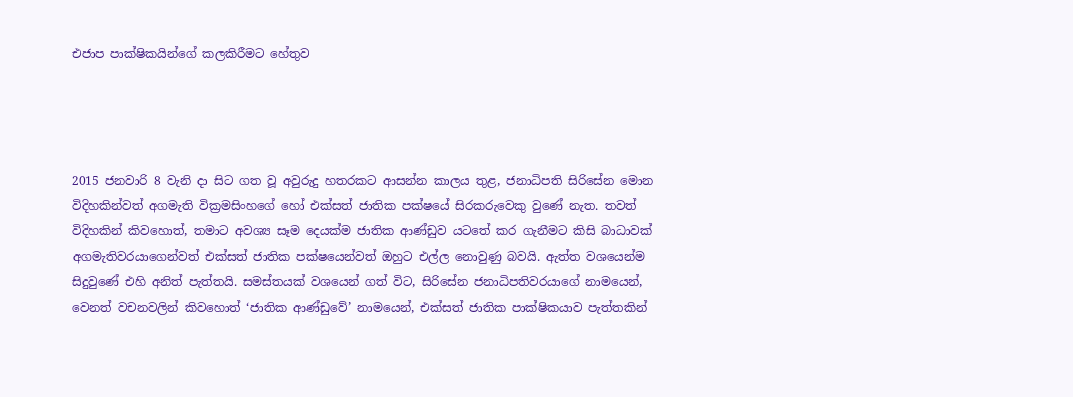එජාප පාක්ෂිකයින්ගේ කලකිරීමට හේතුව




2015 ජනවාරි 8 වැනි දා සිට ගත වූ අවුරුදු හතරකට ආසන්න කාලය තුළ, ජනාධිපති සිරිසේන මොන විදිහකින්වත් අගමැති වික්‍රමසිංහගේ හෝ එක්සත් ජාතික පක්ෂයේ සිරකරුවෙකු වුණේ නැත. තවත් විදිහකින් කිවහොත්, තමාට අවශ්‍ය සෑම දෙයක්ම ජාතික ආණ්ඩුව යටතේ කර ගැනීමට කිසි බාධාවක් අගමැතිවරයාගෙන්වත් එක්සත් ජාතික පක්ෂයෙන්වත් ඔහුට එල්ල නොවුණු බවයි. ඇත්ත වශයෙන්ම සිදුවුණේ එහි අනිත් පැත්තයි. සමස්තයක් වශයෙන් ගත් විට, සිරිසේන ජනාධිපතිවරයාගේ නාමයෙන්, වෙනත් වචනවලින් කිවහොත් ‘ජාතික ආණ්ඩුවේ’ නාමයෙන්, එක්සත් ජාතික පාක්ෂිකයාව පැත්තකින්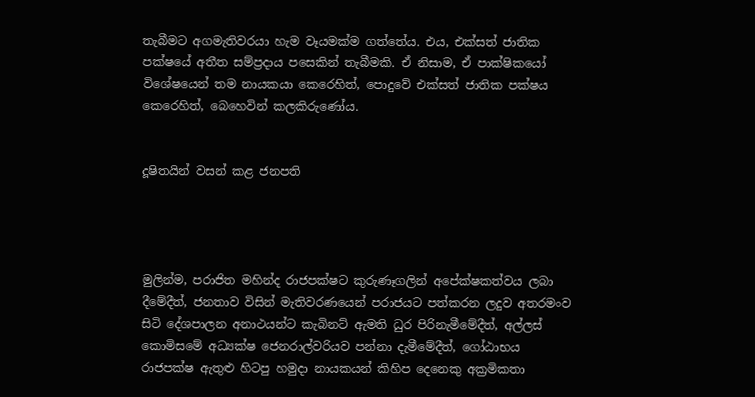තැබීමට අගමැතිවරයා හැම වෑයමක්ම ගත්තේය. එය, එක්සත් ජාතික පක්ෂයේ අතීත සම්ප්‍රදාය පසෙකින් තැබීමකි. ඒ නිසාම, ඒ පාක්ෂිකයෝ විශේෂයෙන් තම නායකයා කෙරෙහිත්, පොදුවේ එක්සත් ජාතික පක්ෂය කෙරෙහිත්, බෙහෙවින් කලකිරුණෝය.


දූෂිතයින් වසන් කළ ජනපති




මුලින්ම, පරාජිත මහින්ද රාජපක්ෂට කුරුණෑගලින් අපේක්ෂකත්වය ලබා දීමේදීත්, ජනතාව විසින් මැතිවරණයෙන් පරාජයට පත්කරන ලදුව අතරමංව සිටි දේශපාලන අනාථයන්ට කැබිනට් ඇමති ධුර පිරිනැමීමේදීත්, අල්ලස් කොමිසමේ අධ්‍යක්ෂ ජෙනරාල්වරියව පන්නා දැමීමේදීත්, ගෝඨාභය රාජපක්ෂ ඇතුළු හිටපු හමුදා නායකයන් කිහිප දෙනෙකු අක්‍රමිකතා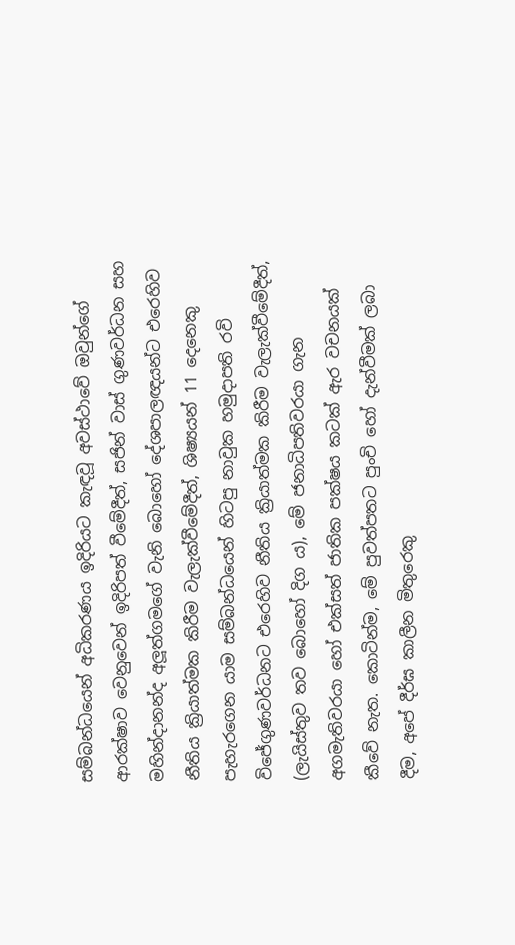සම්බන්ධයෙන් අධිකරණය ඉදිරියට කැඳවූ අවස්ථාවේ ඔවුන්ගේ ආරක්ෂාව වෙනුවෙන් ඉදිරිපත් වීමේදීත්, සජින් වාස් ගුණවර්ධන සහ මහින්දානන්ද අලූත්ගමගේ වැනි බොහෝ දේශපාලඥයන්ට එරෙහිව නීතිය ක්‍රියාත්මක කිරීම වැලැක්වීමේදීත්, ශිෂ්‍යයන් 11 දෙනෙකු පැහැරගෙන යාම සම්බන්ධයෙන් හිටපු නාවුක හමුදාපති රවි විජේගුණවර්ධනට එරෙහිව නීතිය ක්‍රියාත්මක කිරීම වැලැක්වීමේදීත්, (ලැයිස්තුව තව බොහෝ දිග ය), මේ ජනාධිපතිවරයා ගැන අගමැතිවරයා හෝ එක්සත් ජාතික පක්ෂය කටක් ඇර වචනයක් කීවේ නැත. කොටින්ම, මේ පුවත්පතට පුංචි හෝ දැන්වීමක් ලබා දීම, අපේ දීර්ඝ කාලීන මිතුරෙකු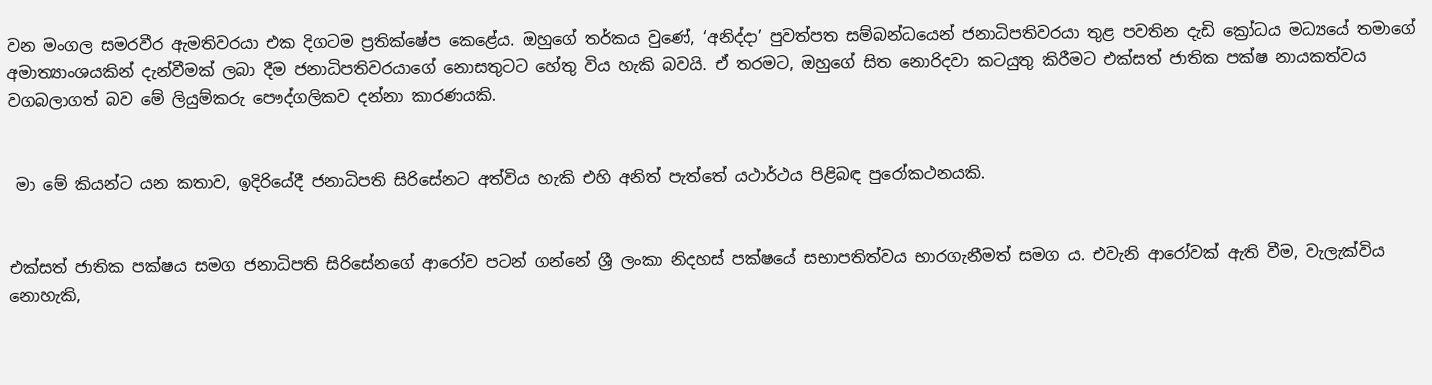වන මංගල සමරවීර ඇමතිවරයා එක දිගටම ප්‍රතික්ෂේප කෙළේය. ඔහුගේ තර්කය වුණේ, ‘අනිද්දා’ පුවත්පත සම්බන්ධයෙන් ජනාධිපතිවරයා තුළ පවතින දැඩි ක්‍රෝධය මධ්‍යයේ තමාගේ අමාත්‍යාංශයකින් දැන්වීමක් ලබා දීම ජනාධිපතිවරයාගේ නොසතුටට හේතු විය හැකි බවයි. ඒ තරමට, ඔහුගේ සිත නොරිදවා කටයුතු කිරීමට එක්සත් ජාතික පක්ෂ නායකත්වය වගබලාගත් බව මේ ලියුම්කරු පෞද්ගලිකව දන්නා කාරණයකි.


 මා මේ කියන්ට යන කතාව, ඉදිරියේදී ජනාධිපති සිරිසේනට අත්විය හැකි එහි අනිත් පැත්තේ යථාර්ථය පිළිබඳ පුරෝකථනයකි.


එක්සත් ජාතික පක්ෂය සමග ජනාධිපති සිරිසේනගේ ආරෝව පටන් ගන්නේ ශ්‍රී ලංකා නිදහස් පක්ෂයේ සභාපතිත්වය භාරගැනීමත් සමග ය. එවැනි ආරෝවක් ඇති වීම, වැලැක්විය නොහැකි,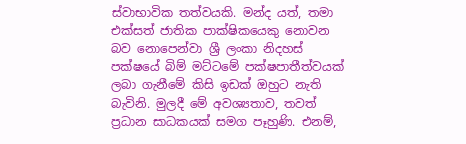ස්වාභාවික තත්වයකි. මන්ද යත්, තමා එක්සත් ජාතික පාක්ෂිකයෙකු නොවන බව නොපෙන්වා ශ්‍රී ලංකා නිදහස් පක්ෂයේ බිම් මට්ටමේ පක්ෂපාතීත්වයක් ලබා ගැනීමේ කිසි ඉඩක් ඔහුට නැති බැවිනි. මුලදී මේ අවශ්‍යතාව, තවත් ප්‍රධාන සාධකයක් සමග පෑහුණි. එනම්,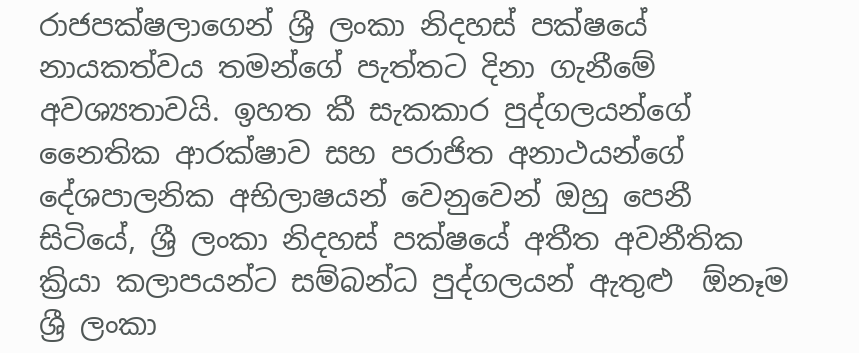රාජපක්ෂලාගෙන් ශ්‍රී ලංකා නිදහස් පක්ෂයේ නායකත්වය තමන්ගේ පැත්තට දිනා ගැනීමේ අවශ්‍යතාවයි. ඉහත කී සැකකාර පුද්ගලයන්ගේ නෛතික ආරක්ෂාව සහ පරාජිත අනාථයන්ගේ දේශපාලනික අභිලාෂයන් වෙනුවෙන් ඔහු පෙනී සිටියේ, ශ්‍රී ලංකා නිදහස් පක්ෂයේ අතීත අවනීතික ක්‍රියා කලාපයන්ට සම්බන්ධ පුද්ගලයන් ඇතුළු  ඕනෑම ශ්‍රී ලංකා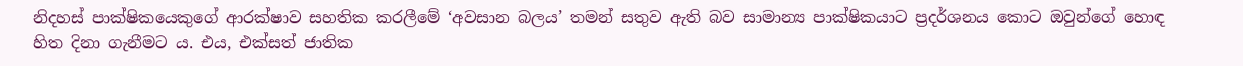නිදහස් පාක්ෂිකයෙකුගේ ආරක්ෂාව සහතික කරලීමේ ‘අවසාන බලය’ තමන් සතුව ඇති බව සාමාන්‍ය පාක්ෂිකයාට ප්‍රදර්ශනය කොට ඔවුන්ගේ හොඳ හිත දිනා ගැනීමට ය. එය, එක්සත් ජාතික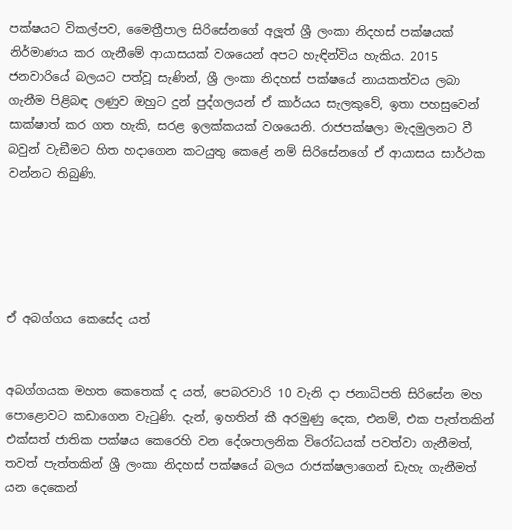පක්ෂයට විකල්පව, මෛත්‍රීපාල සිරිසේනගේ අලූත් ශ්‍රී ලංකා නිදහස් පක්ෂයක් නිර්මාණය කර ගැනීමේ ආයාසයක් වශයෙන් අපට හැඳින්විය හැකිය. 2015 ජනවාරියේ බලයට පත්වූ සැණින්, ශ්‍රී ලංකා නිදහස් පක්ෂයේ නායකත්වය ලබා ගැනීම පිළිබඳ ලණුව ඔහුට දුන් පුද්ගලයන් ඒ කාර්යය සැලකුවේ, ඉතා පහසුවෙන් සාක්ෂාත් කර ගත හැකි, සරළ ඉලක්කයක් වශයෙනි. රාජපක්ෂලා මැදමුලනට වී බවුන් වැඞීමට හිත හදාගෙන කටයුතු කෙළේ නම් සිරිසේනගේ ඒ ආයාසය සාර්ථක වන්නට තිබුණි.





ඒ අබග්ගය කෙසේද යත්


අබග්ගයක මහත කෙතෙක් ද යත්, පෙබරවාරි 10 වැනි දා ජනාධිපති සිරිසේන මහ පොළොවට කඩාගෙන වැටුණි. දැන්, ඉහතින් කී අරමුණු දෙක, එනම්, එක පැත්තකින් එක්සත් ජාතික පක්ෂය කෙරෙහි වන දේශපාලනික විරෝධයක් පවත්වා ගැනීමත්, තවත් පැත්තකින් ශ්‍රී ලංකා නිදහස් පක්ෂයේ බලය රාජක්ෂලාගෙන් ඩැහැ ගැනීමත් යන දෙකෙන්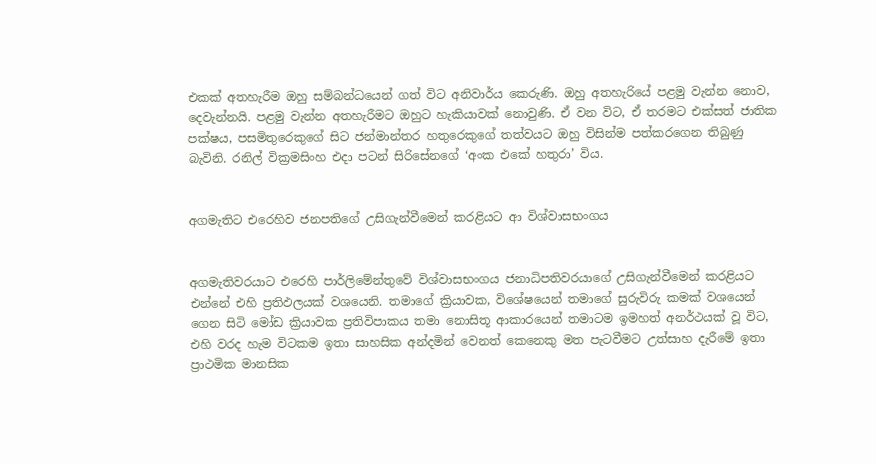එකක් අතහැරීම ඔහු සම්බන්ධයෙන් ගත් විට අනිවාර්ය කෙරුණි. ඔහු අතහැරියේ පළමු වැන්න නොව, දෙවැන්නයි. පළමු වැන්න අතහැරීමට ඔහුට හැකියාවක් නොවුණි. ඒ වන විට, ඒ තරමට එක්සත් ජාතික පක්ෂය, පසමිතුරෙකුගේ සිට ජන්මාන්තර හතුරෙකුගේ තත්වයට ඔහු විසින්ම පත්කරගෙන තිබුණු බැවිනි. රනිල් වික්‍රමසිංහ එදා පටන් සිරිසේනගේ ‘අංක එකේ හතුරා’ විය.


අගමැතිට එරෙහිව ජනපතිගේ උසිගැන්වීමෙන් කරළියට ආ විශ්වාසභංගය


අගමැතිවරයාට එරෙහි පාර්ලිමේන්තුවේ විශ්වාසභංගය ජනාධිපතිවරයාගේ උසිගැන්වීමෙන් කරළියට එන්නේ එහි ප්‍රතිඵලයක් වශයෙනි. තමාගේ ක්‍රියාවක, විශේෂයෙන් තමාගේ සුරුවිරු කමක් වශයෙන් ගෙන සිටි මෝඩ ක්‍රියාවක ප්‍රතිවිපාකය තමා නොසිතූ ආකාරයෙන් තමාටම ඉමහත් අනර්ථයක් වූ විට, එහි වරද හැම විටකම ඉතා සාහසික අන්දමින් වෙනත් කෙනෙකු මත පැටවීමට උත්සාහ දැරීමේ ඉතා ප්‍රාථමික මානසික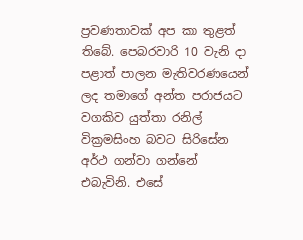ප්‍රවණතාවක් අප කා තුළත් තිබේ. පෙබරවාරි 10 වැනි දා පළාත් පාලන මැතිවරණයෙන් ලද තමාගේ අන්ත පරාජයට වගකිව යුත්තා රනිල් වික්‍රමසිංහ බවට සිරිසේන අර්ථ ගන්වා ගන්නේ එබැවිනි. එසේ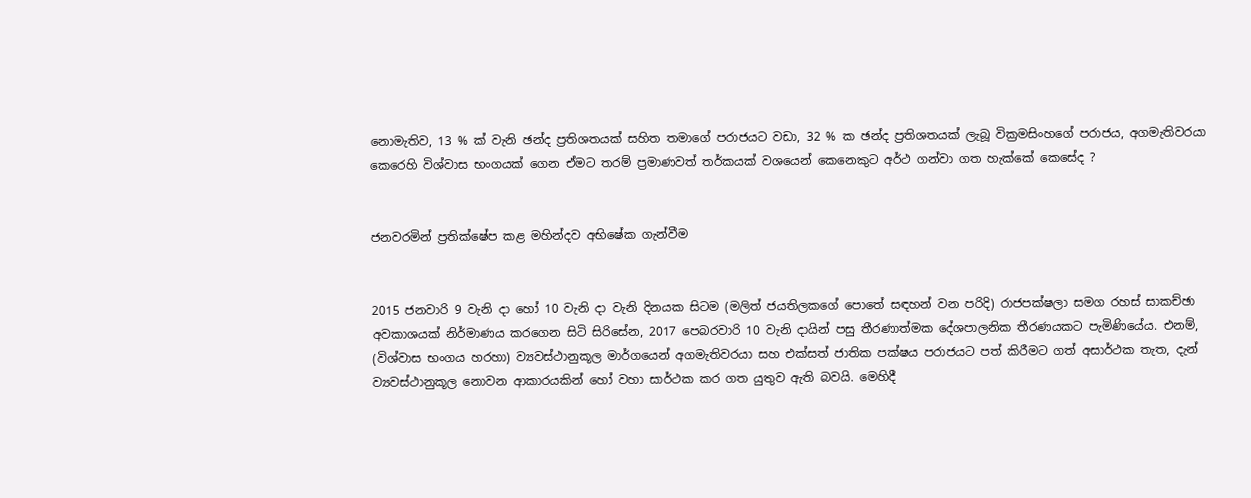නොමැතිව, 13 % ක් වැනි ඡන්ද ප්‍රතිශතයක් සහිත තමාගේ පරාජයට වඩා, 32 % ක ඡන්ද ප්‍රතිශතයක් ලැබූ වික්‍රමසිංහගේ පරාජය, අගමැතිවරයා කෙරෙහි විශ්වාස භංගයක් ගෙන ඒමට තරම් ප්‍රමාණවත් තර්කයක් වශයෙන් කෙනෙකුට අර්ථ ගන්වා ගත හැක්කේ කෙසේද ?


ජනවරමින් ප්‍රතික්ෂේප කළ මහින්දව අභිෂේක ගැන්වීම


2015 ජනවාරි 9 වැනි දා හෝ 10 වැනි දා වැනි දිනයක සිටම (මලිත් ජයතිලකගේ පොතේ සඳහන් වන පරිදි) රාජපක්ෂලා සමග රහස් සාකච්ඡා අවකාශයක් නිර්මාණය කරගෙන සිටි සිරිසේන, 2017 පෙබරවාරි 10 වැනි දායින් පසු තීරණාත්මක දේශපාලනික තීරණයකට පැමිණියේය. එනම්, (විශ්වාස භංගය හරහා) ව්‍යවස්ථානුකූල මාර්ගයෙන් අගමැතිවරයා සහ එක්සත් ජාතික පක්ෂය පරාජයට පත් කිරීමට ගත් අසාර්ථක තැත, දැන් ව්‍යවස්ථානුකූල නොවන ආකාරයකින් හෝ වහා සාර්ථක කර ගත යුතුව ඇති බවයි. මෙහිදී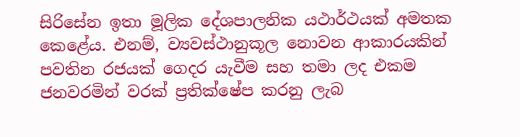සිරිසේන ඉතා මූලික දේශපාලනික යථාර්ථයක් අමතක කෙළේය. එනම්, ව්‍යවස්ථානුකූල නොවන ආකාරයකින් පවතින රජයක් ගෙදර යැවීම සහ තමා ලද එකම ජනවරමින් වරක් ප්‍රතික්ෂේප කරනු ලැබ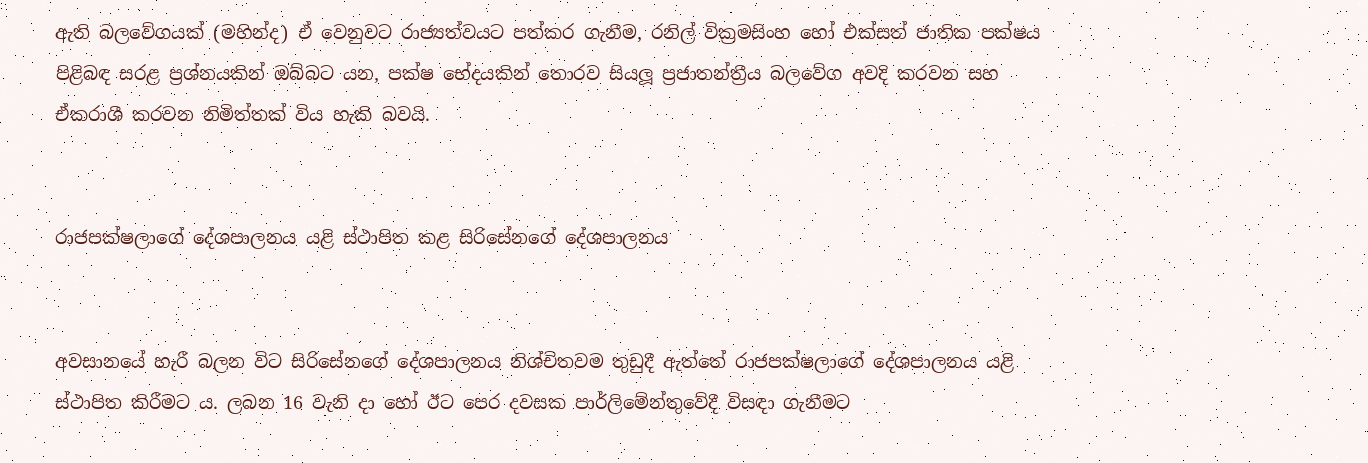ඇති බලවේගයක් (මහින්ද) ඒ වෙනුවට රාජ්‍යත්වයට පත්කර ගැනීම, රනිල් වික්‍රමසිංහ හෝ එක්සත් ජාතික පක්ෂය පිළිබඳ සරළ ප්‍රශ්නයකින් ඔබ්බට යන, පක්ෂ භේදයකින් තොරව සියලූ ප්‍රජාතන්ත්‍රීය බලවේග අවදි කරවන සහ ඒකරාශී කරවන නිමිත්තක් විය හැකි බවයි.


රාජපක්ෂලාගේ දේශපාලනය යළි ස්ථාපිත කළ සිරිසේනගේ දේශපාලනය


අවසානයේ හැරී බලන විට සිරිසේනගේ දේශපාලනය නිශ්චිතවම තුඩුදී ඇත්තේ රාජපක්ෂලාගේ දේශපාලනය යළි ස්ථාපිත කිරීමට ය. ලබන 16 වැනි දා හෝ ඊට පෙර දවසක පාර්ලිමේන්තුවේදී විසඳා ගැනීමට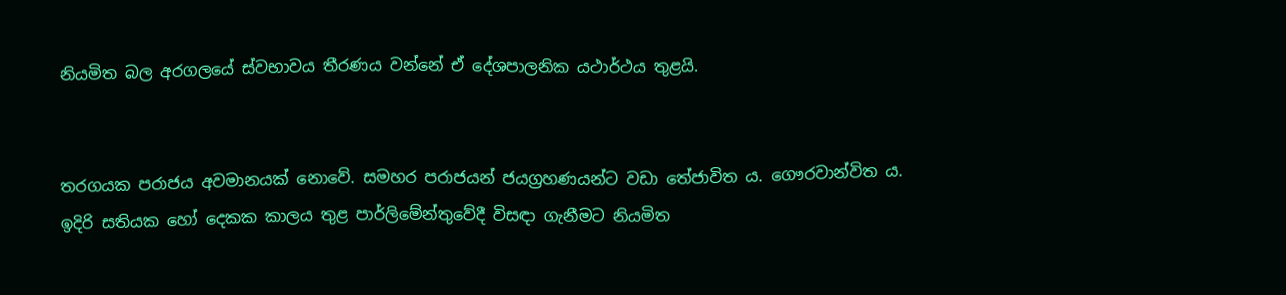නියමිත බල අරගලයේ ස්වභාවය තීරණය වන්නේ ඒ දේශපාලනික යථාර්ථය තුළයි.


තරගයක පරාජය අවමානයක් නොවේ. සමහර පරාජයන් ජයග්‍රහණයන්ට වඩා තේජාවිත ය. ගෞරවාන්විත ය. ඉදිරි සතියක හෝ දෙකක කාලය තුළ පාර්ලිමේන්තුවේදී විසඳා ගැනීමට නියමිත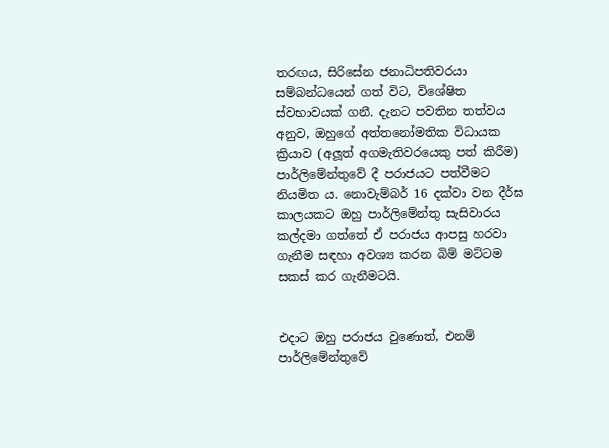තරඟය, සිරිසේන ජනාධිපතිවරයා සම්බන්ධයෙන් ගත් විට, විශේෂිත ස්වභාවයක් ගනී. දැනට පවතින තත්වය අනුව, ඔහුගේ අත්තනෝමතික විධායක ක්‍රියාව (අලූත් අගමැතිවරයෙකු පත් කිරීම) පාර්ලිමේන්තුවේ දී පරාජයට පත්වීමට නියමිත ය. නොවැම්බර් 16 දක්වා වන දීර්ඝ කාලයකට ඔහු පාර්ලිමේන්තු සැසිවාරය කල්දමා ගත්තේ ඒ පරාජය ආපසු හරවා ගැනීම සඳහා අවශ්‍ය කරන බිම් මට්ටම සකස් කර ගැනීමටයි.


එදාට ඔහු පරාජය වුණොත්, එනම් පාර්ලිමේන්තුවේ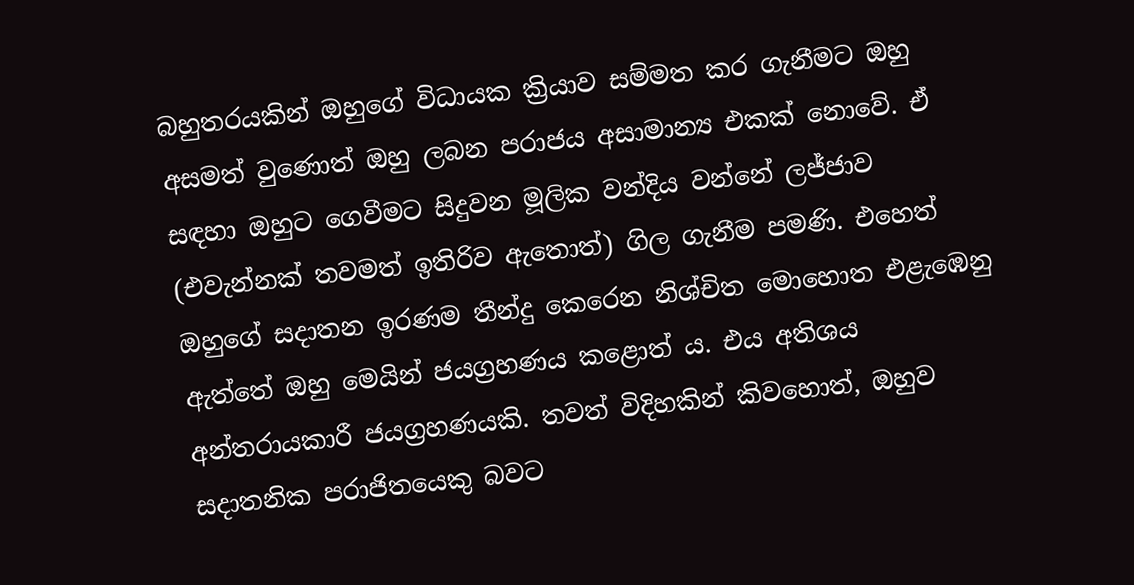බහුතරයකින් ඔහුගේ විධායක ක්‍රියාව සම්මත කර ගැනීමට ඔහු අසමත් වුණොත් ඔහු ලබන පරාජය අසාමාන්‍ය එකක් නොවේ. ඒ සඳහා ඔහුට ගෙවීමට සිදුවන මූලික වන්දිය වන්නේ ලජ්ජාව (එවැන්නක් තවමත් ඉතිරිව ඇතොත්) ගිල ගැනීම පමණි. එහෙත් ඔහුගේ සදාතන ඉරණම තීන්දු කෙරෙන නිශ්චිත මොහොත එළැඹෙනු ඇත්තේ ඔහු මෙයින් ජයග්‍රහණය කළොත් ය. එය අතිශය අන්තරායකාරී ජයග්‍රහණයකි. තවත් විදිහකින් කිවහොත්, ඔහුව සදාතනික පරාජිතයෙකු බවට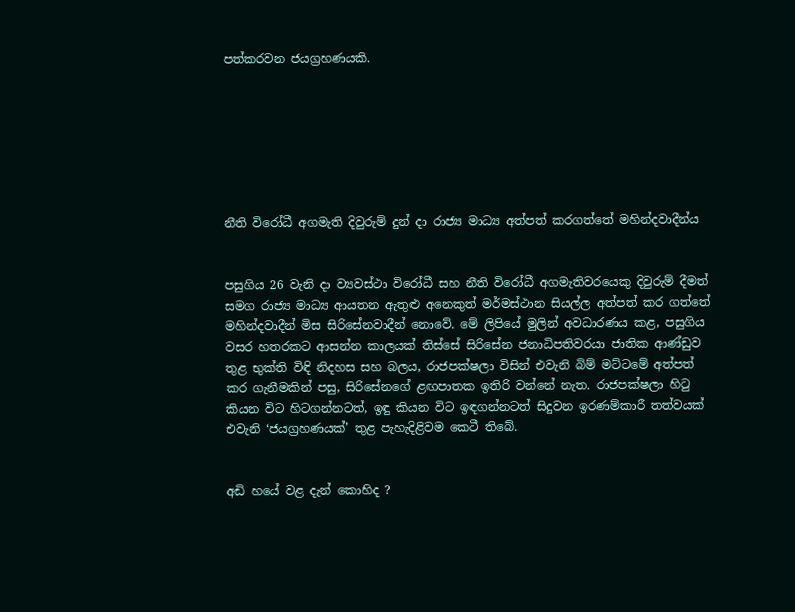පත්කරවන ජයග්‍රහණයකි.







නීති විරෝධී අගමැති දිවුරුම් දුන් දා රාජ්‍ය මාධ්‍ය අත්පත් කරගත්තේ මහින්දවාදීන්ය


පසුගිය 26 වැනි දා ව්‍යවස්ථා විරෝධී සහ නීති විරෝධී අගමැතිවරයෙකු දිවුරුම් දීමත් සමග රාජ්‍ය මාධ්‍ය ආයතන ඇතුළු අනෙකුත් මර්මස්ථාන සියල්ල අත්පත් කර ගත්තේ මහින්දවාදීන් මිස සිරිසේනවාදීන් නොවේ. මේ ලිපියේ මුලින් අවධාරණය කළ, පසුගිය වසර හතරකට ආසන්න කාලයක් තිස්සේ සිරිසේන ජනාධිපතිවරයා ජාතික ආණ්ඩුව තුළ භුක්ති විඳි නිදහස සහ බලය, රාජපක්ෂලා විසින් එවැනි බිම් මට්ටමේ අත්පත් කර ගැනීමකින් පසු, සිරිසේනගේ ළඟපාතක ඉතිරි වන්නේ නැත. රාජපක්ෂලා හිටු කියන විට හිටගන්නටත්, ඉඳු කියන විට ඉඳගන්නටත් සිදුවන ඉරණම්කාරී තත්වයක් එවැනි ‘ජයග්‍රහණයක්’ තුළ පැහැදිළිවම කෙටී තිබේ.


අඩි හයේ වළ දැන් කොහිද ?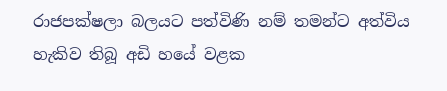රාජපක්ෂලා බලයට පත්විණි නම් තමන්ට අත්විය හැකිව තිබූ අඩි හයේ වළක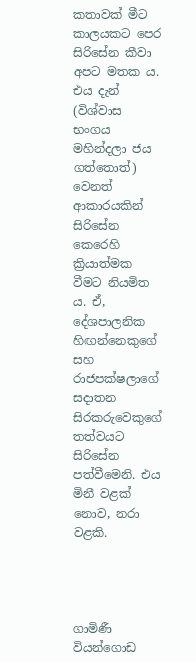කතාවක් මීට කාලයකට පෙර සිරිසේන කීවා අපට මතක ය. එය දැන් (විශ්වාස භංගය මහින්දලා ජය ගත්තොත්) වෙනත් ආකාරයකින් සිරිසේන කෙරෙහි ක්‍රියාත්මක වීමට නියමිත ය. ඒ, දේශපාලනික හිඟන්නෙකුගේ සහ රාජපක්ෂලාගේ සදාතන සිරකරුවෙකුගේ තත්වයට සිරිසේන පත්වීමෙනි. එය මිනී වළක් නොව, නරා වළකි.




ගාමිණී වියන්ගොඩ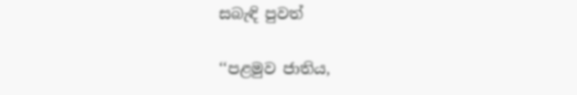සබැඳි පුවත්

‘‘පළමුව ජාතිය,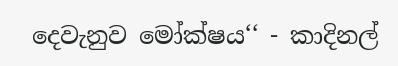දෙවැනුව මෝක්ෂය‘‘ - කාදිනල්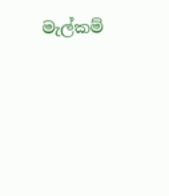මැල්කම්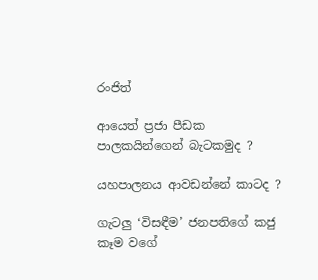රංජිත්

ආයෙත් ප්‍රජා පීඩක පාලකයින්ගෙන් බැටකමුද ?

යහපාලනය ආවඩන්නේ කාටද ?

ගැටලු ‘විසඳීම’ ජනපතිගේ කජු කෑම වගේ